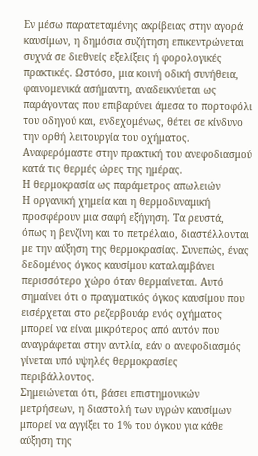Εν μέσω παρατεταμένης ακρίβειας στην αγορά καυσίμων, η δημόσια συζήτηση επικεντρώνεται συχνά σε διεθνείς εξελίξεις ή φορολογικές πρακτικές. Ωστόσο, μια κοινή οδική συνήθεια, φαινομενικά ασήμαντη, αναδεικνύεται ως παράγοντας που επιβαρύνει άμεσα το πορτοφόλι του οδηγού και, ενδεχομένως, θέτει σε κίνδυνο την ορθή λειτουργία του οχήματος. Αναφερόμαστε στην πρακτική του ανεφοδιασμού κατά τις θερμές ώρες της ημέρας.
Η θερμοκρασία ως παράμετρος απωλειών
Η οργανική χημεία και η θερμοδυναμική προσφέρουν μια σαφή εξήγηση. Τα ρευστά, όπως η βενζίνη και το πετρέλαιο, διαστέλλονται με την αύξηση της θερμοκρασίας. Συνεπώς, ένας δεδομένος όγκος καυσίμου καταλαμβάνει περισσότερο χώρο όταν θερμαίνεται. Αυτό σημαίνει ότι ο πραγματικός όγκος καυσίμου που εισέρχεται στο ρεζερβουάρ ενός οχήματος μπορεί να είναι μικρότερος από αυτόν που αναγράφεται στην αντλία, εάν ο ανεφοδιασμός γίνεται υπό υψηλές θερμοκρασίες περιβάλλοντος.
Σημειώνεται ότι, βάσει επιστημονικών μετρήσεων, η διαστολή των υγρών καυσίμων μπορεί να αγγίξει το 1% του όγκου για κάθε αύξηση της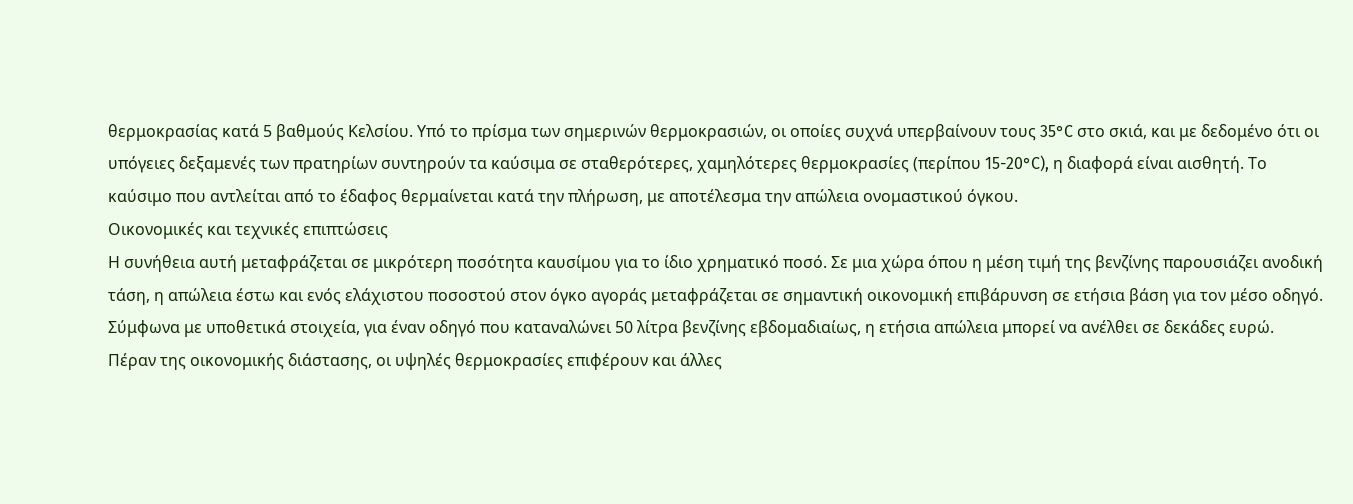θερμοκρασίας κατά 5 βαθμούς Κελσίου. Υπό το πρίσμα των σημερινών θερμοκρασιών, οι οποίες συχνά υπερβαίνουν τους 35°C στο σκιά, και με δεδομένο ότι οι υπόγειες δεξαμενές των πρατηρίων συντηρούν τα καύσιμα σε σταθερότερες, χαμηλότερες θερμοκρασίες (περίπου 15-20°C), η διαφορά είναι αισθητή. Το καύσιμο που αντλείται από το έδαφος θερμαίνεται κατά την πλήρωση, με αποτέλεσμα την απώλεια ονομαστικού όγκου.
Οικονομικές και τεχνικές επιπτώσεις
Η συνήθεια αυτή μεταφράζεται σε μικρότερη ποσότητα καυσίμου για το ίδιο χρηματικό ποσό. Σε μια χώρα όπου η μέση τιμή της βενζίνης παρουσιάζει ανοδική τάση, η απώλεια έστω και ενός ελάχιστου ποσοστού στον όγκο αγοράς μεταφράζεται σε σημαντική οικονομική επιβάρυνση σε ετήσια βάση για τον μέσο οδηγό. Σύμφωνα με υποθετικά στοιχεία, για έναν οδηγό που καταναλώνει 50 λίτρα βενζίνης εβδομαδιαίως, η ετήσια απώλεια μπορεί να ανέλθει σε δεκάδες ευρώ.
Πέραν της οικονομικής διάστασης, οι υψηλές θερμοκρασίες επιφέρουν και άλλες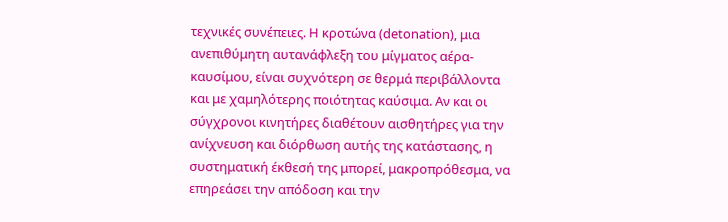τεχνικές συνέπειες. Η κροτώνα (detonation), μια ανεπιθύμητη αυτανάφλεξη του μίγματος αέρα-καυσίμου, είναι συχνότερη σε θερμά περιβάλλοντα και με χαμηλότερης ποιότητας καύσιμα. Αν και οι σύγχρονοι κινητήρες διαθέτουν αισθητήρες για την ανίχνευση και διόρθωση αυτής της κατάστασης, η συστηματική έκθεσή της μπορεί, μακροπρόθεσμα, να επηρεάσει την απόδοση και την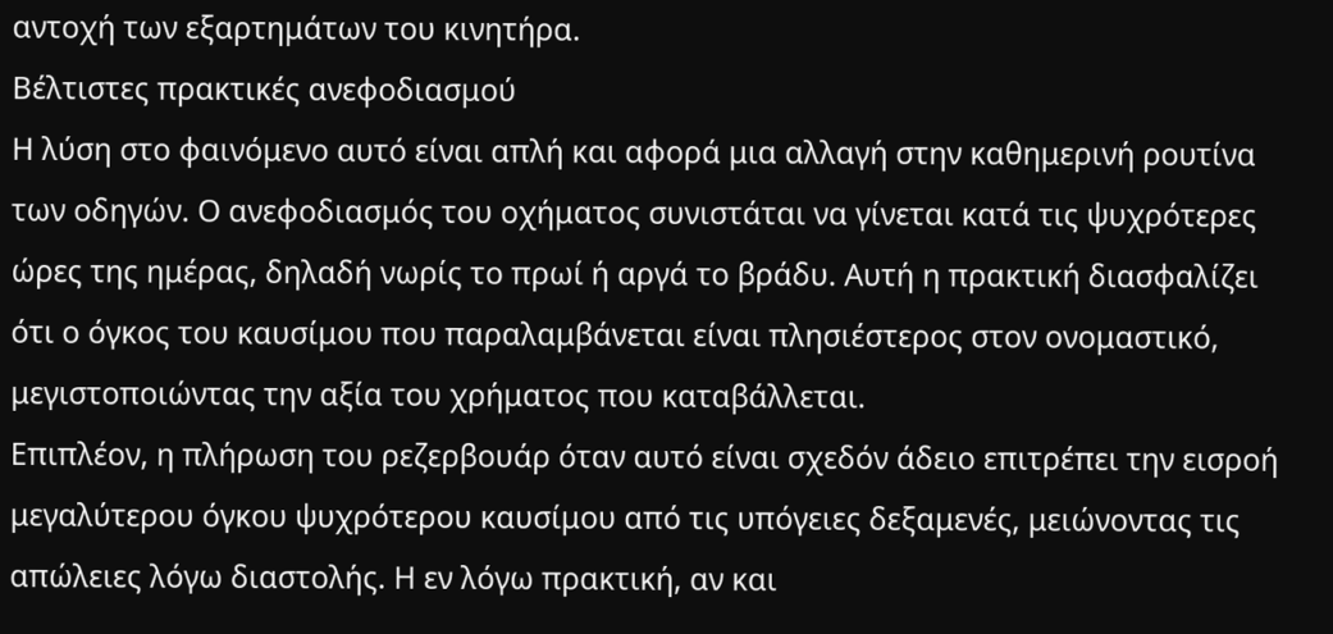αντοχή των εξαρτημάτων του κινητήρα.
Βέλτιστες πρακτικές ανεφοδιασμού
Η λύση στο φαινόμενο αυτό είναι απλή και αφορά μια αλλαγή στην καθημερινή ρουτίνα των οδηγών. Ο ανεφοδιασμός του οχήματος συνιστάται να γίνεται κατά τις ψυχρότερες ώρες της ημέρας, δηλαδή νωρίς το πρωί ή αργά το βράδυ. Αυτή η πρακτική διασφαλίζει ότι ο όγκος του καυσίμου που παραλαμβάνεται είναι πλησιέστερος στον ονομαστικό, μεγιστοποιώντας την αξία του χρήματος που καταβάλλεται.
Επιπλέον, η πλήρωση του ρεζερβουάρ όταν αυτό είναι σχεδόν άδειο επιτρέπει την εισροή μεγαλύτερου όγκου ψυχρότερου καυσίμου από τις υπόγειες δεξαμενές, μειώνοντας τις απώλειες λόγω διαστολής. Η εν λόγω πρακτική, αν και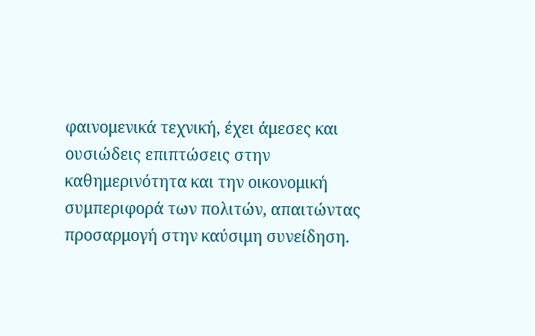φαινομενικά τεχνική, έχει άμεσες και ουσιώδεις επιπτώσεις στην καθημερινότητα και την οικονομική συμπεριφορά των πολιτών, απαιτώντας προσαρμογή στην καύσιμη συνείδηση.